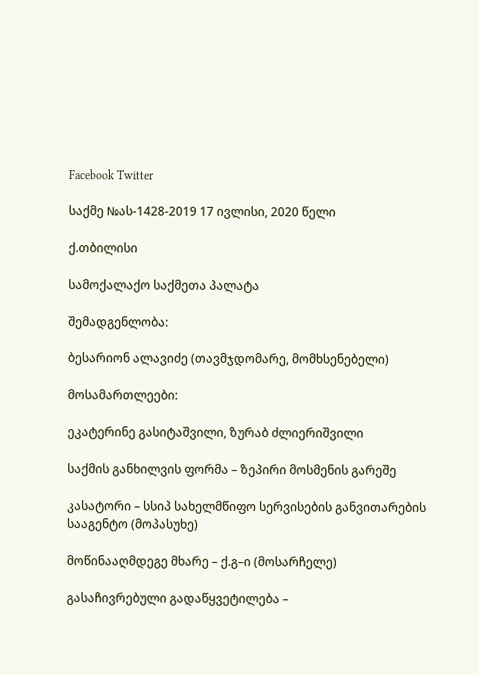Facebook Twitter

საქმე №ას-1428-2019 17 ივლისი, 2020 წელი

ქ.თბილისი

სამოქალაქო საქმეთა პალატა

შემადგენლობა:

ბესარიონ ალავიძე (თავმჯდომარე, მომხსენებელი)

მოსამართლეები:

ეკატერინე გასიტაშვილი, ზურაბ ძლიერიშვილი

საქმის განხილვის ფორმა – ზეპირი მოსმენის გარეშე

კასატორი – სსიპ სახელმწიფო სერვისების განვითარების სააგენტო (მოპასუხე)

მოწინააღმდეგე მხარე – ქ.გ–ი (მოსარჩელე)

გასაჩივრებული გადაწყვეტილება –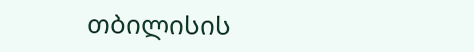თბილისის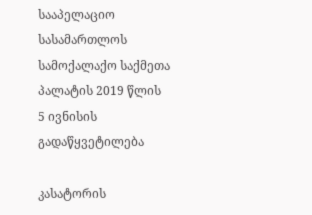სააპელაციო სასამართლოს სამოქალაქო საქმეთა პალატის 2019 წლის 5 ივნისის გადაწყვეტილება

კასატორის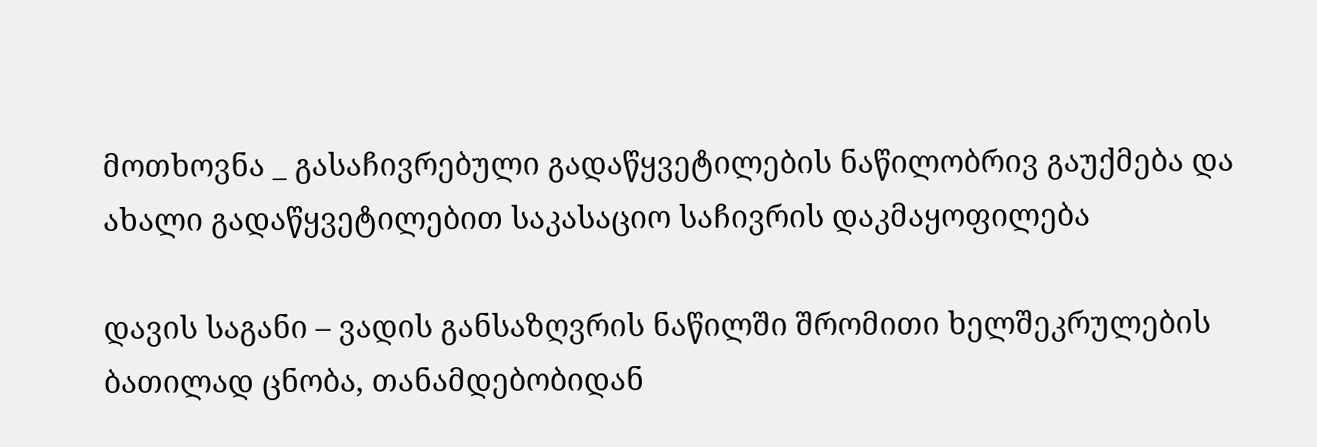მოთხოვნა _ გასაჩივრებული გადაწყვეტილების ნაწილობრივ გაუქმება და ახალი გადაწყვეტილებით საკასაციო საჩივრის დაკმაყოფილება

დავის საგანი – ვადის განსაზღვრის ნაწილში შრომითი ხელშეკრულების ბათილად ცნობა, თანამდებობიდან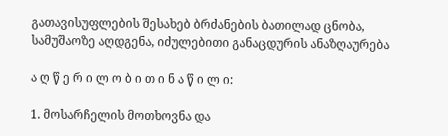გათავისუფლების შესახებ ბრძანების ბათილად ცნობა, სამუშაოზე აღდგენა, იძულებითი განაცდურის ანაზღაურება

ა ღ წ ე რ ი ლ ო ბ ი თ ი ნ ა წ ი ლ ი:

1. მოსარჩელის მოთხოვნა და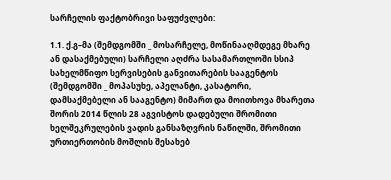სარჩელის ფაქტობრივი საფუძვლები:

1.1. ქ.გ–მა (შემდგომში _ მოსარჩელე, მოწინააღმდეგე მხარე ან დასაქმებული) სარჩელი აღძრა სასამართლოში სსიპ სახელმწიფო სერვისების განვითარების სააგენტოს (შემდგომში _ მოპასუხე, აპელანტი, კასატორი, დამსაქმებელი ან სააგენტო) მიმართ და მოითხოვა მხარეთა შორის 2014 წლის 28 აგვისტოს დადებული შრომითი ხელშეკრულების ვადის განსაზღვრის ნაწილში, შრომითი ურთიერთობის მოშლის შესახებ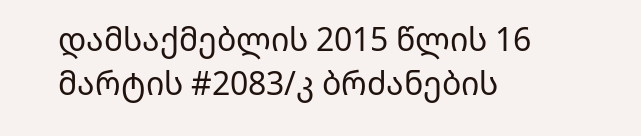დამსაქმებლის 2015 წლის 16 მარტის #2083/კ ბრძანების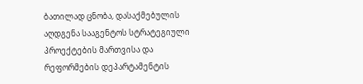ბათილად ცნობა, დასაქმებულის აღდგენა სააგენტოს სტრატეგიული პროექტების მართვისა და რეფორმების დეპარტამენტის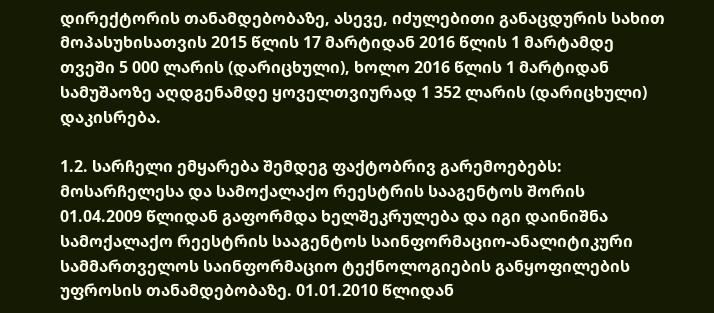დირექტორის თანამდებობაზე, ასევე, იძულებითი განაცდურის სახით მოპასუხისათვის 2015 წლის 17 მარტიდან 2016 წლის 1 მარტამდე თვეში 5 000 ლარის (დარიცხული), ხოლო 2016 წლის 1 მარტიდან სამუშაოზე აღდგენამდე ყოველთვიურად 1 352 ლარის (დარიცხული) დაკისრება.

1.2. სარჩელი ემყარება შემდეგ ფაქტობრივ გარემოებებს: მოსარჩელესა და სამოქალაქო რეესტრის სააგენტოს შორის 01.04.2009 წლიდან გაფორმდა ხელშეკრულება და იგი დაინიშნა სამოქალაქო რეესტრის სააგენტოს საინფორმაციო-ანალიტიკური სამმართველოს საინფორმაციო ტექნოლოგიების განყოფილების უფროსის თანამდებობაზე. 01.01.2010 წლიდან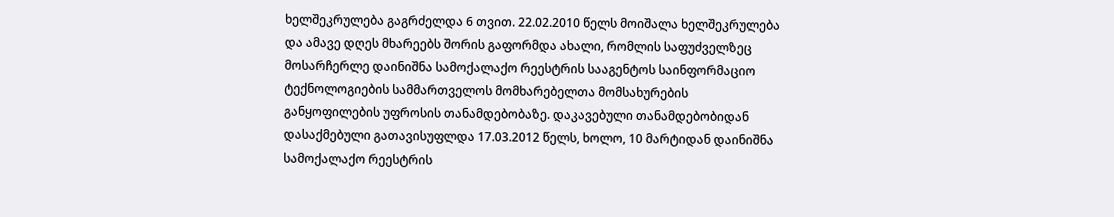ხელშეკრულება გაგრძელდა 6 თვით. 22.02.2010 წელს მოიშალა ხელშეკრულება და ამავე დღეს მხარეებს შორის გაფორმდა ახალი, რომლის საფუძველზეც მოსარჩერლე დაინიშნა სამოქალაქო რეესტრის სააგენტოს საინფორმაციო ტექნოლოგიების სამმართველოს მომხარებელთა მომსახურების განყოფილების უფროსის თანამდებობაზე. დაკავებული თანამდებობიდან დასაქმებული გათავისუფლდა 17.03.2012 წელს, ხოლო, 10 მარტიდან დაინიშნა სამოქალაქო რეესტრის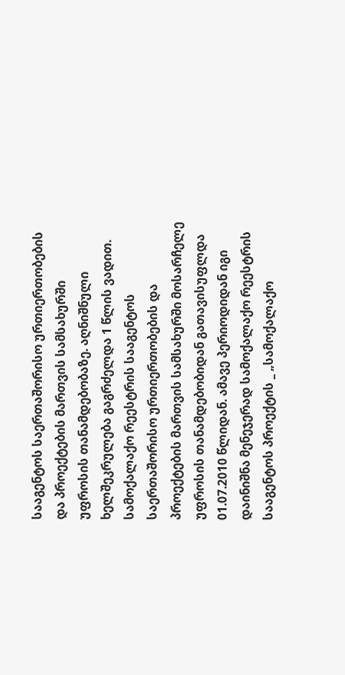სააგენტოს საერთაშორისო ურთიერთობების და პროექტების მართვის სამსახურში უფროსის თანამდებობაზე. აღნიშნული ხელშეკრულება გაგრძელდა 1 წლის ვადით. სამოქალაქო რეესტრის სააგენტოს საერთაშორისო ურთიერთობების და პროექტების მართვის სამსახურში მოსარჩელე უფროსის თანამდებობიდან გათავისუფლდა 01.07.2010 წლიდან. ამავე პერიოდიდან იგი დაინიშნა მენეჯერად სამოქალაქო რეესტრის სააგენტოს პროექტის _ „სამოქალაქო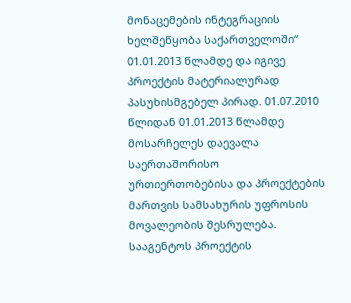მონაცემების ინტეგრაციის ხელშეწყობა საქართველოში“ 01.01.2013 წლამდე და იგივე პროექტის მატერიალურად პასუხისმგებელ პირად. 01.07.2010 წლიდან 01.01.2013 წლამდე მოსარჩელეს დაევალა საერთაშორისო ურთიერთობებისა და პროექტების მართვის სამსახურის უფროსის მოვალეობის შესრულება. სააგენტოს პროექტის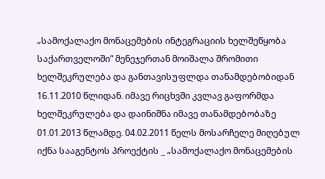„სამოქალაქო მონაცემების ინტეგრაციის ხელშეწყობა საქართველოში“ მენეჯერთან მოიშალა შრომითი ხელშეკრულება და განთავისუფლდა თანამდებობიდან 16.11.2010 წლიდან. იმავე რიცხვში კვლავ გაფორმდა ხელშეკრულება და დაინიშნა იმავე თანამდებობაზე 01.01.2013 წლამდე. 04.02.2011 წელს მოსარჩელე მიღებულ იქნა სააგენტოს პროექტის _ „სამოქალაქო მონაცემების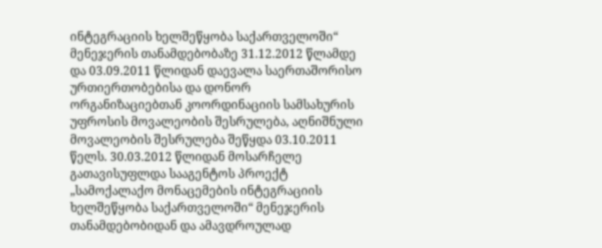ინტეგრაციის ხელშეწყობა საქართველოში“ მენეჯერის თანამდებობაზე 31.12.2012 წლამდე და 03.09.2011 წლიდან დაევალა საერთაშორისო ურთიერთობებისა და დონორ ორგანიზაციებთან კოორდინაციის სამსახურის უფროსის მოვალეობის შესრულება, აღნიშნული მოვალეობის შესრულება შეწყდა 03.10.2011 წელს. 30.03.2012 წლიდან მოსარჩელე გათავისუფლდა სააგენტოს პროექტ „სამოქალაქო მონაცემების ინტეგრაციის ხელშეწყობა საქართველოში“ მენეჯერის თანამდებობიდან და ამავდროულად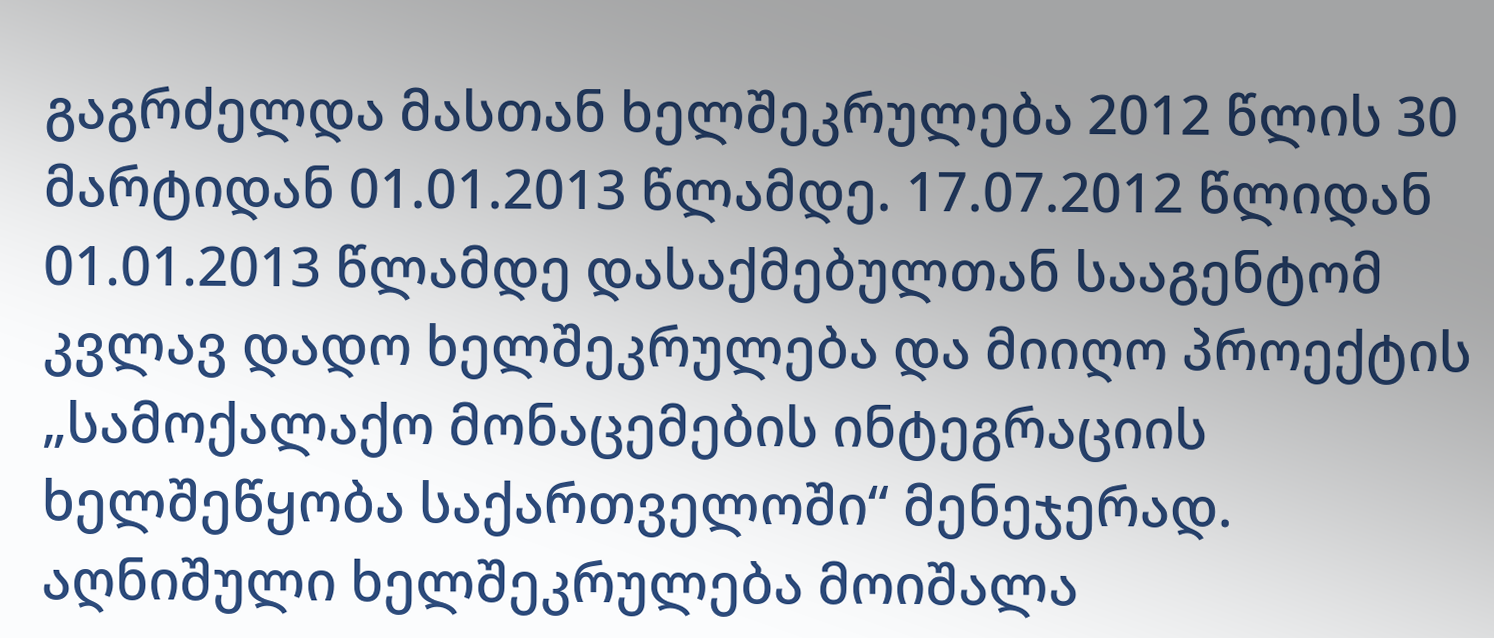გაგრძელდა მასთან ხელშეკრულება 2012 წლის 30 მარტიდან 01.01.2013 წლამდე. 17.07.2012 წლიდან 01.01.2013 წლამდე დასაქმებულთან სააგენტომ კვლავ დადო ხელშეკრულება და მიიღო პროექტის „სამოქალაქო მონაცემების ინტეგრაციის ხელშეწყობა საქართველოში“ მენეჯერად. აღნიშული ხელშეკრულება მოიშალა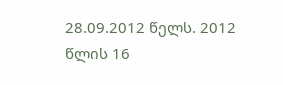28.09.2012 წელს. 2012 წლის 16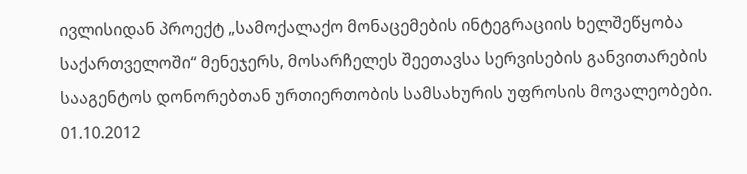ივლისიდან პროექტ „სამოქალაქო მონაცემების ინტეგრაციის ხელშეწყობა საქართველოში“ მენეჯერს, მოსარჩელეს შეეთავსა სერვისების განვითარების სააგენტოს დონორებთან ურთიერთობის სამსახურის უფროსის მოვალეობები. 01.10.2012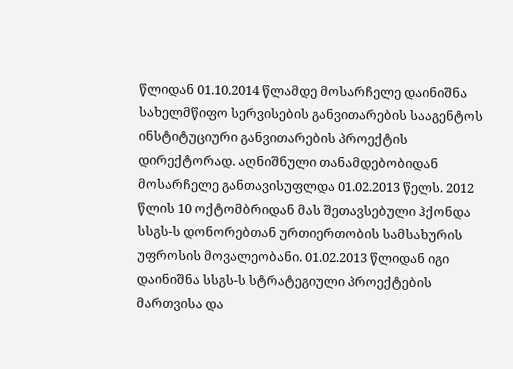წლიდან 01.10.2014 წლამდე მოსარჩელე დაინიშნა სახელმწიფო სერვისების განვითარების სააგენტოს ინსტიტუციური განვითარების პროექტის დირექტორად. აღნიშნული თანამდებობიდან მოსარჩელე განთავისუფლდა 01.02.2013 წელს. 2012 წლის 10 ოქტომბრიდან მას შეთავსებული ჰქონდა სსგს-ს დონორებთან ურთიერთობის სამსახურის უფროსის მოვალეობანი. 01.02.2013 წლიდან იგი დაინიშნა სსგს-ს სტრატეგიული პროექტების მართვისა და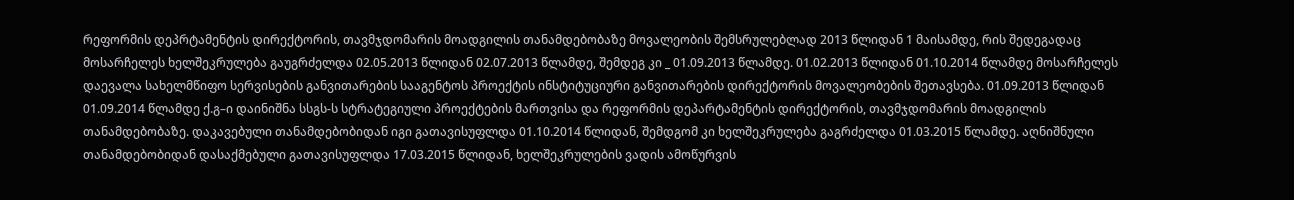რეფორმის დეპრტამენტის დირექტორის, თავმჯდომარის მოადგილის თანამდებობაზე მოვალეობის შემსრულებლად 2013 წლიდან 1 მაისამდე, რის შედეგადაც მოსარჩელეს ხელშეკრულება გაუგრძელდა 02.05.2013 წლიდან 02.07.2013 წლამდე, შემდეგ კი _ 01.09.2013 წლამდე. 01.02.2013 წლიდან 01.10.2014 წლამდე მოსარჩელეს დაევალა სახელმწიფო სერვისების განვითარების სააგენტოს პროექტის ინსტიტუციური განვითარების დირექტორის მოვალეობების შეთავსება. 01.09.2013 წლიდან 01.09.2014 წლამდე ქ.გ–ი დაინიშნა სსგს-ს სტრატეგიული პროექტების მართვისა და რეფორმის დეპარტამენტის დირექტორის, თავმჯდომარის მოადგილის თანამდებობაზე. დაკავებული თანამდებობიდან იგი გათავისუფლდა 01.10.2014 წლიდან, შემდგომ კი ხელშეკრულება გაგრძელდა 01.03.2015 წლამდე. აღნიშნული თანამდებობიდან დასაქმებული გათავისუფლდა 17.03.2015 წლიდან, ხელშეკრულების ვადის ამოწურვის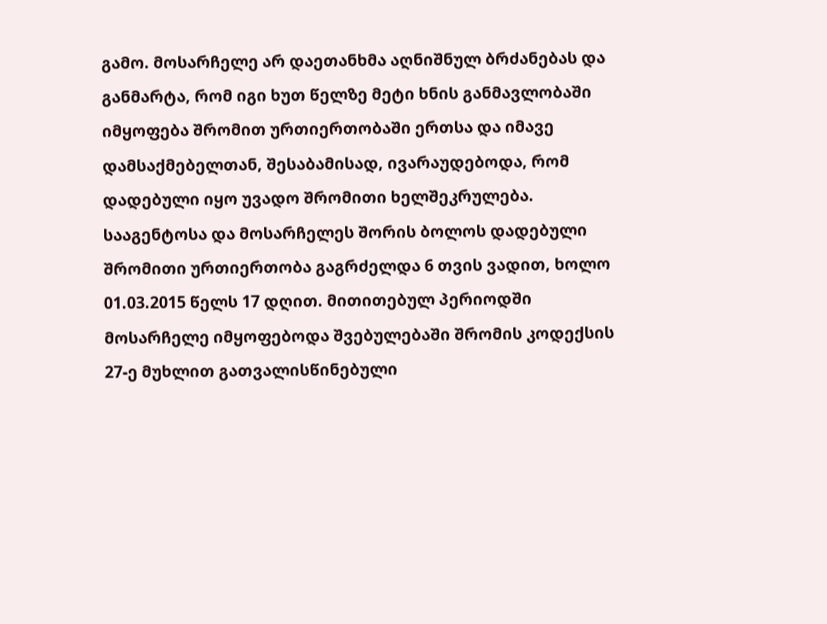გამო. მოსარჩელე არ დაეთანხმა აღნიშნულ ბრძანებას და განმარტა, რომ იგი ხუთ წელზე მეტი ხნის განმავლობაში იმყოფება შრომით ურთიერთობაში ერთსა და იმავე დამსაქმებელთან, შესაბამისად, ივარაუდებოდა, რომ დადებული იყო უვადო შრომითი ხელშეკრულება. სააგენტოსა და მოსარჩელეს შორის ბოლოს დადებული შრომითი ურთიერთობა გაგრძელდა 6 თვის ვადით, ხოლო 01.03.2015 წელს 17 დღით. მითითებულ პერიოდში მოსარჩელე იმყოფებოდა შვებულებაში შრომის კოდექსის 27-ე მუხლით გათვალისწინებული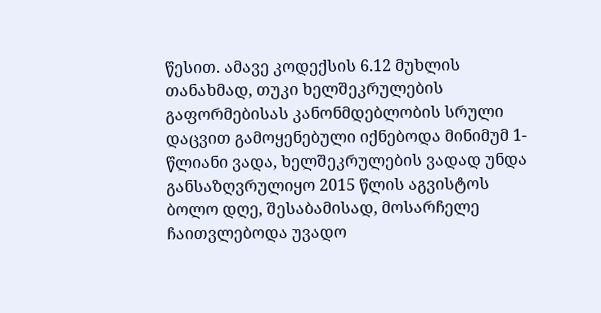წესით. ამავე კოდექსის 6.12 მუხლის თანახმად, თუკი ხელშეკრულების გაფორმებისას კანონმდებლობის სრული დაცვით გამოყენებული იქნებოდა მინიმუმ 1-წლიანი ვადა, ხელშეკრულების ვადად უნდა განსაზღვრულიყო 2015 წლის აგვისტოს ბოლო დღე, შესაბამისად, მოსარჩელე ჩაითვლებოდა უვადო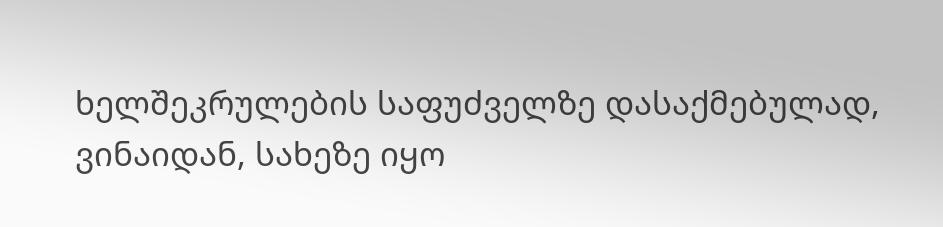ხელშეკრულების საფუძველზე დასაქმებულად, ვინაიდან, სახეზე იყო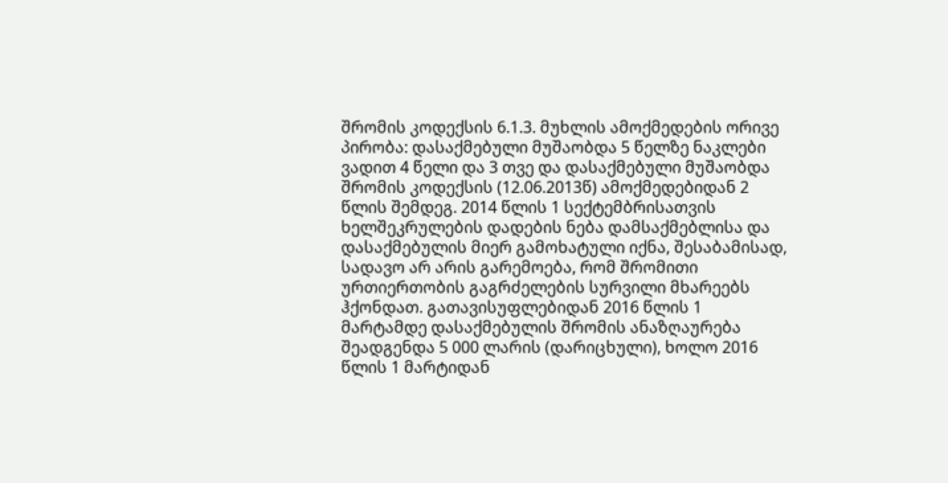შრომის კოდექსის 6.1.3. მუხლის ამოქმედების ორივე პირობა: დასაქმებული მუშაობდა 5 წელზე ნაკლები ვადით 4 წელი და 3 თვე და დასაქმებული მუშაობდა შრომის კოდექსის (12.06.2013წ) ამოქმედებიდან 2 წლის შემდეგ. 2014 წლის 1 სექტემბრისათვის ხელშეკრულების დადების ნება დამსაქმებლისა და დასაქმებულის მიერ გამოხატული იქნა, შესაბამისად, სადავო არ არის გარემოება, რომ შრომითი ურთიერთობის გაგრძელების სურვილი მხარეებს ჰქონდათ. გათავისუფლებიდან 2016 წლის 1 მარტამდე დასაქმებულის შრომის ანაზღაურება შეადგენდა 5 000 ლარის (დარიცხული), ხოლო 2016 წლის 1 მარტიდან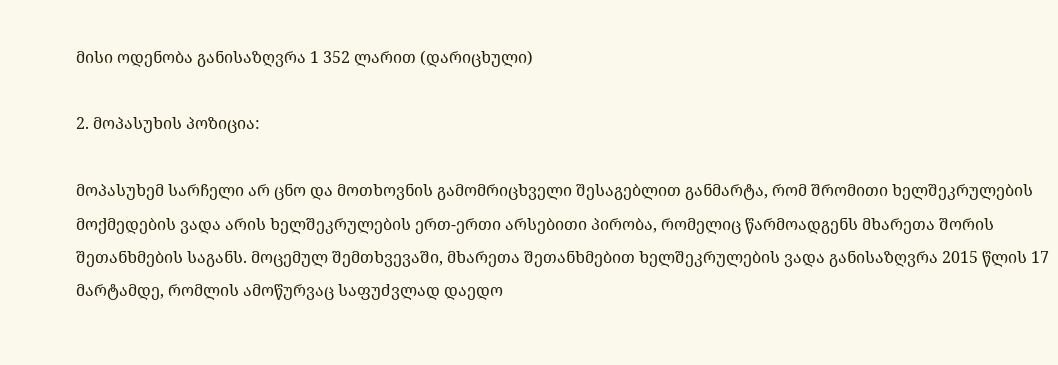მისი ოდენობა განისაზღვრა 1 352 ლარით (დარიცხული)

2. მოპასუხის პოზიცია:

მოპასუხემ სარჩელი არ ცნო და მოთხოვნის გამომრიცხველი შესაგებლით განმარტა, რომ შრომითი ხელშეკრულების მოქმედების ვადა არის ხელშეკრულების ერთ-ერთი არსებითი პირობა, რომელიც წარმოადგენს მხარეთა შორის შეთანხმების საგანს. მოცემულ შემთხვევაში, მხარეთა შეთანხმებით ხელშეკრულების ვადა განისაზღვრა 2015 წლის 17 მარტამდე, რომლის ამოწურვაც საფუძვლად დაედო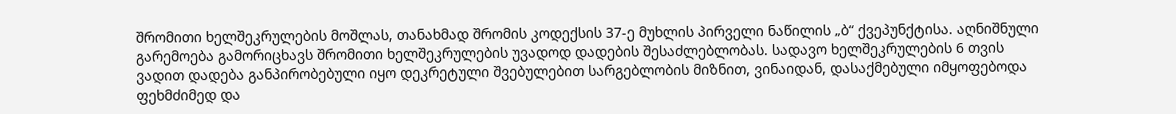შრომითი ხელშეკრულების მოშლას, თანახმად შრომის კოდექსის 37-ე მუხლის პირველი ნაწილის „ბ“ ქვეპუნქტისა. აღნიშნული გარემოება გამორიცხავს შრომითი ხელშეკრულების უვადოდ დადების შესაძლებლობას. სადავო ხელშეკრულების 6 თვის ვადით დადება განპირობებული იყო დეკრეტული შვებულებით სარგებლობის მიზნით, ვინაიდან, დასაქმებული იმყოფებოდა ფეხმძიმედ და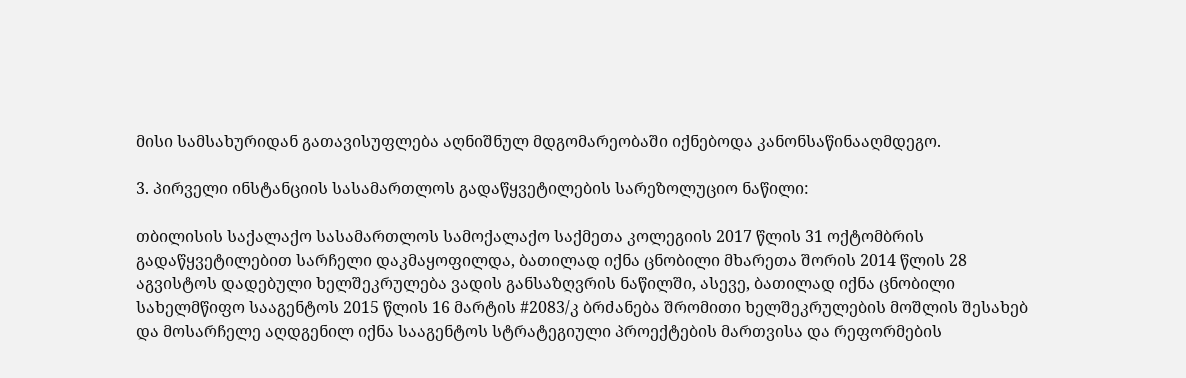მისი სამსახურიდან გათავისუფლება აღნიშნულ მდგომარეობაში იქნებოდა კანონსაწინააღმდეგო.

3. პირველი ინსტანციის სასამართლოს გადაწყვეტილების სარეზოლუციო ნაწილი:

თბილისის საქალაქო სასამართლოს სამოქალაქო საქმეთა კოლეგიის 2017 წლის 31 ოქტომბრის გადაწყვეტილებით სარჩელი დაკმაყოფილდა, ბათილად იქნა ცნობილი მხარეთა შორის 2014 წლის 28 აგვისტოს დადებული ხელშეკრულება ვადის განსაზღვრის ნაწილში, ასევე, ბათილად იქნა ცნობილი სახელმწიფო სააგენტოს 2015 წლის 16 მარტის #2083/კ ბრძანება შრომითი ხელშეკრულების მოშლის შესახებ და მოსარჩელე აღდგენილ იქნა სააგენტოს სტრატეგიული პროექტების მართვისა და რეფორმების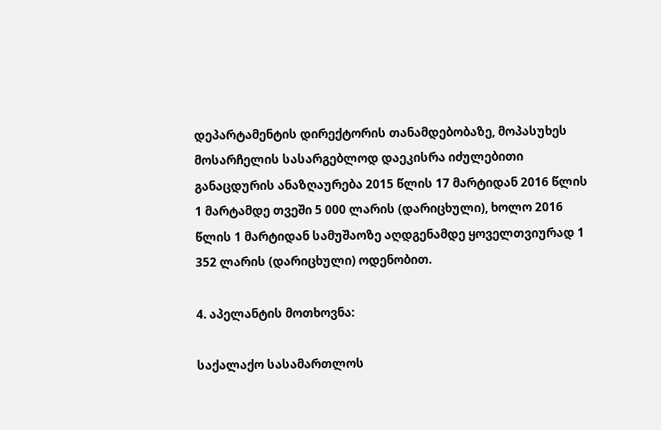დეპარტამენტის დირექტორის თანამდებობაზე, მოპასუხეს მოსარჩელის სასარგებლოდ დაეკისრა იძულებითი განაცდურის ანაზღაურება 2015 წლის 17 მარტიდან 2016 წლის 1 მარტამდე თვეში 5 000 ლარის (დარიცხული), ხოლო 2016 წლის 1 მარტიდან სამუშაოზე აღდგენამდე ყოველთვიურად 1 352 ლარის (დარიცხული) ოდენობით.

4. აპელანტის მოთხოვნა:

საქალაქო სასამართლოს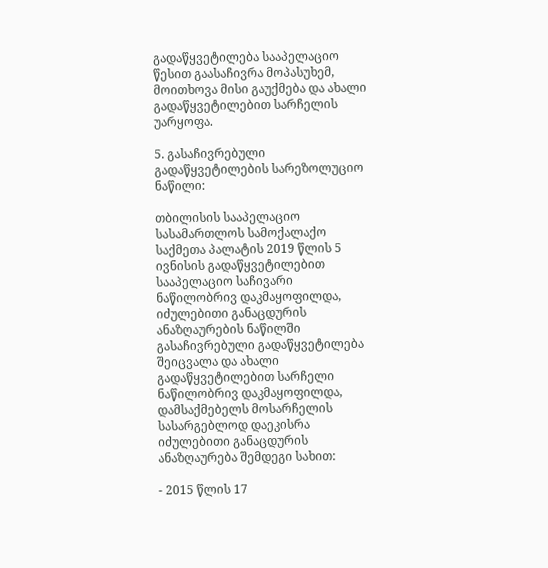გადაწყვეტილება სააპელაციო წესით გაასაჩივრა მოპასუხემ, მოითხოვა მისი გაუქმება და ახალი გადაწყვეტილებით სარჩელის უარყოფა.

5. გასაჩივრებული გადაწყვეტილების სარეზოლუციო ნაწილი:

თბილისის სააპელაციო სასამართლოს სამოქალაქო საქმეთა პალატის 2019 წლის 5 ივნისის გადაწყვეტილებით სააპელაციო საჩივარი ნაწილობრივ დაკმაყოფილდა, იძულებითი განაცდურის ანაზღაურების ნაწილში გასაჩივრებული გადაწყვეტილება შეიცვალა და ახალი გადაწყვეტილებით სარჩელი ნაწილობრივ დაკმაყოფილდა, დამსაქმებელს მოსარჩელის სასარგებლოდ დაეკისრა იძულებითი განაცდურის ანაზღაურება შემდეგი სახით:

- 2015 წლის 17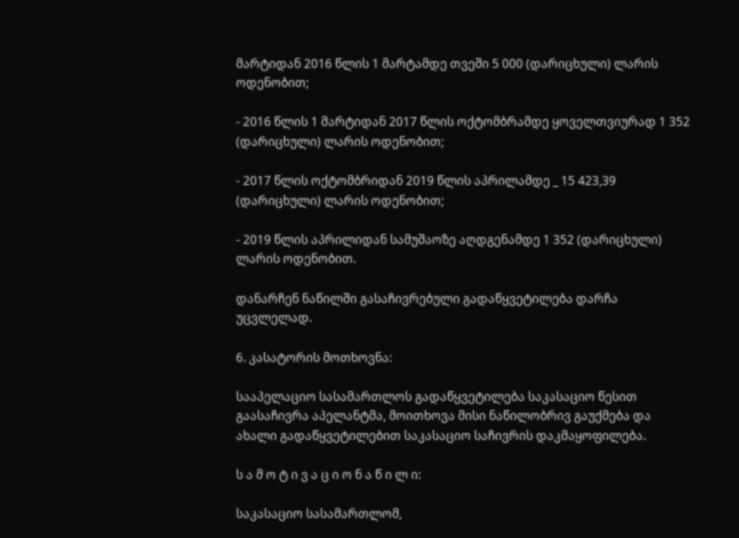მარტიდან 2016 წლის 1 მარტამდე თვეში 5 000 (დარიცხული) ლარის ოდენობით;

- 2016 წლის 1 მარტიდან 2017 წლის ოქტომბრამდე ყოველთვიურად 1 352 (დარიცხული) ლარის ოდენობით;

- 2017 წლის ოქტომბრიდან 2019 წლის აპრილამდე _ 15 423,39 (დარიცხული) ლარის ოდენობით;

- 2019 წლის აპრილიდან სამუშაოზე აღდგენამდე 1 352 (დარიცხული) ლარის ოდენობით.

დანარჩენ ნაწილში გასაჩივრებული გადაწყვეტილება დარჩა უცვლელად.

6. კასატორის მოთხოვნა:

სააპელაციო სასამართლოს გადაწყვეტილება საკასაციო წესით გაასაჩივრა აპელანტმა, მოითხოვა მისი ნაწილობრივ გაუქმება და ახალი გადაწყვეტილებით საკასაციო საჩივრის დაკმაყოფილება.

ს ა მ ო ტ ი ვ ა ც ი ო ნ ა წ ი ლ ი:

საკასაციო სასამართლომ,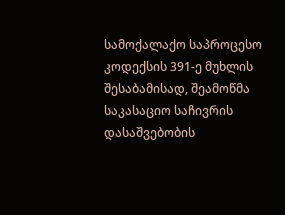სამოქალაქო საპროცესო კოდექსის 391-ე მუხლის შესაბამისად, შეამოწმა საკასაციო საჩივრის დასაშვებობის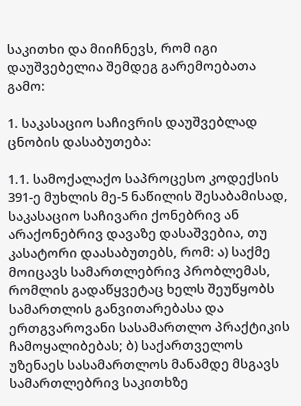საკითხი და მიიჩნევს, რომ იგი დაუშვებელია შემდეგ გარემოებათა გამო:

1. საკასაციო საჩივრის დაუშვებლად ცნობის დასაბუთება:

1.1. სამოქალაქო საპროცესო კოდექსის 391-ე მუხლის მე-5 ნაწილის შესაბამისად, საკასაციო საჩივარი ქონებრივ ან არაქონებრივ დავაზე დასაშვებია, თუ კასატორი დაასაბუთებს, რომ: ა) საქმე მოიცავს სამართლებრივ პრობლემას, რომლის გადაწყვეტაც ხელს შეუწყობს სამართლის განვითარებასა და ერთგვაროვანი სასამართლო პრაქტიკის ჩამოყალიბებას; ბ) საქართველოს უზენაეს სასამართლოს მანამდე მსგავს სამართლებრივ საკითხზე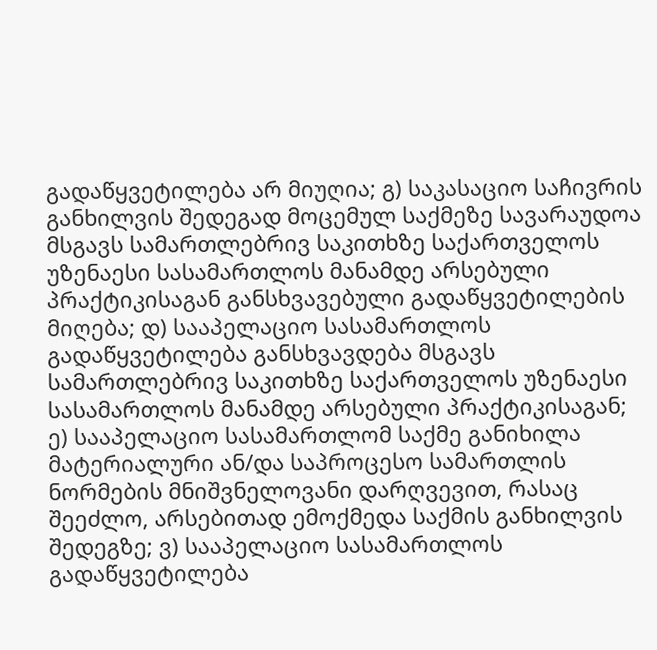გადაწყვეტილება არ მიუღია; გ) საკასაციო საჩივრის განხილვის შედეგად მოცემულ საქმეზე სავარაუდოა მსგავს სამართლებრივ საკითხზე საქართველოს უზენაესი სასამართლოს მანამდე არსებული პრაქტიკისაგან განსხვავებული გადაწყვეტილების მიღება; დ) სააპელაციო სასამართლოს გადაწყვეტილება განსხვავდება მსგავს სამართლებრივ საკითხზე საქართველოს უზენაესი სასამართლოს მანამდე არსებული პრაქტიკისაგან; ე) სააპელაციო სასამართლომ საქმე განიხილა მატერიალური ან/და საპროცესო სამართლის ნორმების მნიშვნელოვანი დარღვევით, რასაც შეეძლო, არსებითად ემოქმედა საქმის განხილვის შედეგზე; ვ) სააპელაციო სასამართლოს გადაწყვეტილება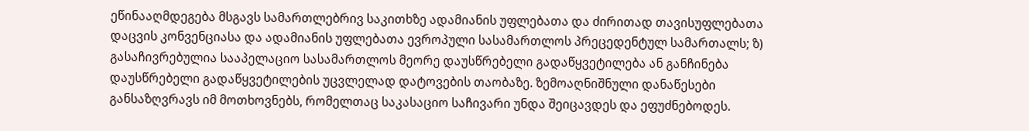ეწინააღმდეგება მსგავს სამართლებრივ საკითხზე ადამიანის უფლებათა და ძირითად თავისუფლებათა დაცვის კონვენციასა და ადამიანის უფლებათა ევროპული სასამართლოს პრეცედენტულ სამართალს; ზ) გასაჩივრებულია სააპელაციო სასამართლოს მეორე დაუსწრებელი გადაწყვეტილება ან განჩინება დაუსწრებელი გადაწყვეტილების უცვლელად დატოვების თაობაზე. ზემოაღნიშნული დანაწესები განსაზღვრავს იმ მოთხოვნებს, რომელთაც საკასაციო საჩივარი უნდა შეიცავდეს და ეფუძნებოდეს.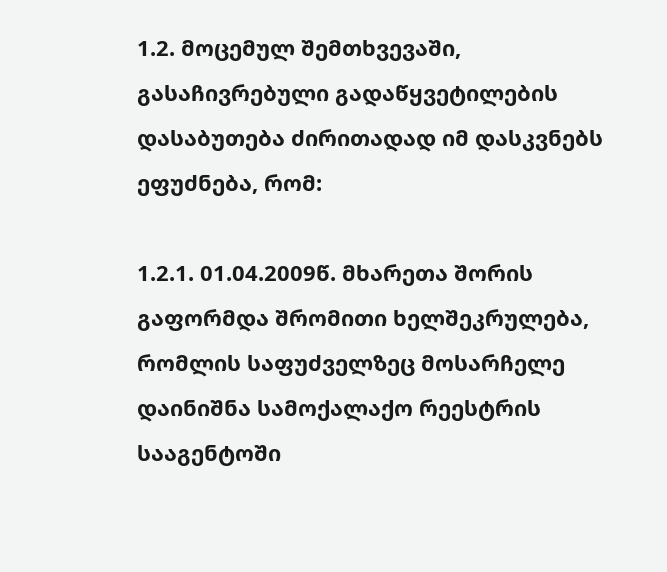1.2. მოცემულ შემთხვევაში, გასაჩივრებული გადაწყვეტილების დასაბუთება ძირითადად იმ დასკვნებს ეფუძნება, რომ:

1.2.1. 01.04.2009წ. მხარეთა შორის გაფორმდა შრომითი ხელშეკრულება, რომლის საფუძველზეც მოსარჩელე დაინიშნა სამოქალაქო რეესტრის სააგენტოში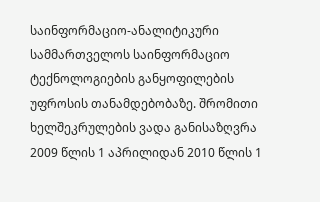საინფორმაციო-ანალიტიკური სამმართველოს საინფორმაციო ტექნოლოგიების განყოფილების უფროსის თანამდებობაზე. შრომითი ხელშეკრულების ვადა განისაზღვრა 2009 წლის 1 აპრილიდან 2010 წლის 1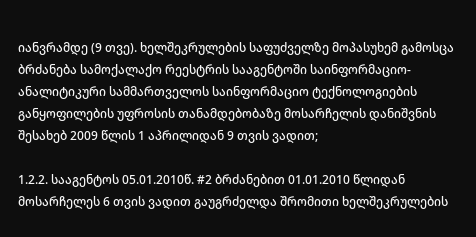იანვრამდე (9 თვე). ხელშეკრულების საფუძველზე მოპასუხემ გამოსცა ბრძანება სამოქალაქო რეესტრის სააგენტოში საინფორმაციო-ანალიტიკური სამმართველოს საინფორმაციო ტექნოლოგიების განყოფილების უფროსის თანამდებობაზე მოსარჩელის დანიშვნის შესახებ 2009 წლის 1 აპრილიდან 9 თვის ვადით;

1.2.2. სააგენტოს 05.01.2010წ. #2 ბრძანებით 01.01.2010 წლიდან მოსარჩელეს 6 თვის ვადით გაუგრძელდა შრომითი ხელშეკრულების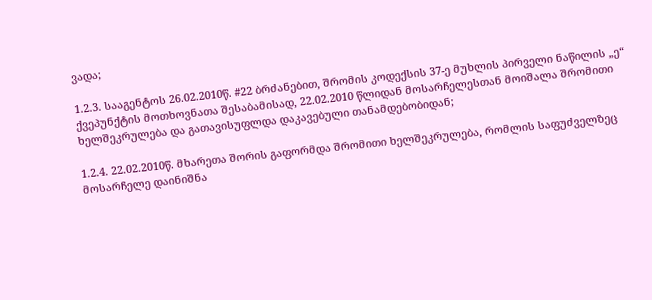ვადა;

1.2.3. სააგენტოს 26.02.2010წ. #22 ბრძანებით, შრომის კოდექსის 37-ე მუხლის პირველი ნაწილის „ე“ ქვეპუნქტის მოთხოვნათა შესაბამისად, 22.02.2010 წლიდან მოსარჩელესთან მოიშალა შრომითი ხელშეკრულება და გათავისუფლდა დაკავებული თანამდებობიდან;

1.2.4. 22.02.2010წ. მხარეთა შორის გაფორმდა შრომითი ხელშეკრულება, რომლის საფუძველზეც მოსარჩელე დაინიშნა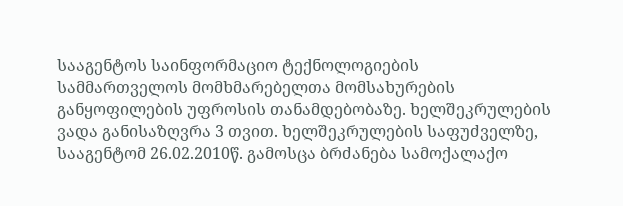სააგენტოს საინფორმაციო ტექნოლოგიების სამმართველოს მომხმარებელთა მომსახურების განყოფილების უფროსის თანამდებობაზე. ხელშეკრულების ვადა განისაზღვრა 3 თვით. ხელშეკრულების საფუძველზე, სააგენტომ 26.02.2010წ. გამოსცა ბრძანება სამოქალაქო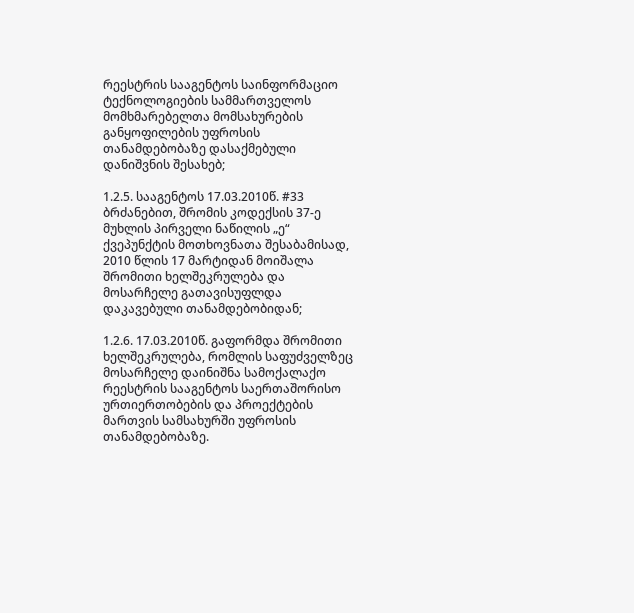რეესტრის სააგენტოს საინფორმაციო ტექნოლოგიების სამმართველოს მომხმარებელთა მომსახურების განყოფილების უფროსის თანამდებობაზე დასაქმებული დანიშვნის შესახებ;

1.2.5. სააგენტოს 17.03.2010წ. #33 ბრძანებით, შრომის კოდექსის 37-ე მუხლის პირველი ნაწილის „ე“ ქვეპუნქტის მოთხოვნათა შესაბამისად, 2010 წლის 17 მარტიდან მოიშალა შრომითი ხელშეკრულება და მოსარჩელე გათავისუფლდა დაკავებული თანამდებობიდან;

1.2.6. 17.03.2010წ. გაფორმდა შრომითი ხელშეკრულება, რომლის საფუძველზეც მოსარჩელე დაინიშნა სამოქალაქო რეესტრის სააგენტოს საერთაშორისო ურთიერთობების და პროექტების მართვის სამსახურში უფროსის თანამდებობაზე.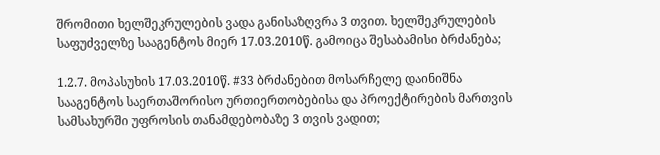შრომითი ხელშეკრულების ვადა განისაზღვრა 3 თვით. ხელშეკრულების საფუძველზე სააგენტოს მიერ 17.03.2010წ. გამოიცა შესაბამისი ბრძანება;

1.2.7. მოპასუხის 17.03.2010წ. #33 ბრძანებით მოსარჩელე დაინიშნა სააგენტოს საერთაშორისო ურთიერთობებისა და პროექტირების მართვის სამსახურში უფროსის თანამდებობაზე 3 თვის ვადით;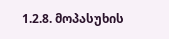1.2.8. მოპასუხის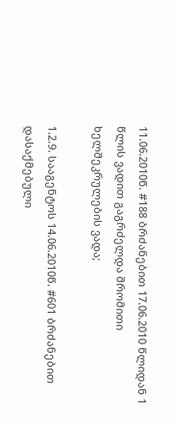11.06.2010წ. #188 ბრძანებით 17.06.2010 წლიდან 1 წლის ვადით გაგრძელდა შრომითი ხელშეკრულების ვადა;

1.2.9. სააგენტოს 14.06.2010წ. #601 ბრძანებით დასაქმებული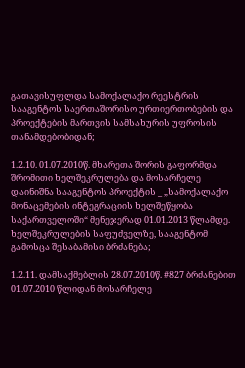გათავისუფლდა სამოქალაქო რეესტრის სააგენტოს საერთაშორისო ურთიერთობების და პროექტების მართვის სამსახურის უფროსის თანამდებობიდან;

1.2.10. 01.07.2010წ. მხარეთა შორის გაფორმდა შრომითი ხელშეკრულება და მოსარჩელე დაინიშნა სააგენტოს პროექტის _ „სამოქალაქო მონაცემების ინტეგრაციის ხელშეწყობა საქართველოში“ მენეჯერად 01.01.2013 წლამდე. ხელშეკრულების საფუძველზე, სააგენტომ გამოსცა შესაბამისი ბრძანება;

1.2.11. დამსაქმებლის 28.07.2010წ. #827 ბრძანებით 01.07.2010 წლიდან მოსარჩელე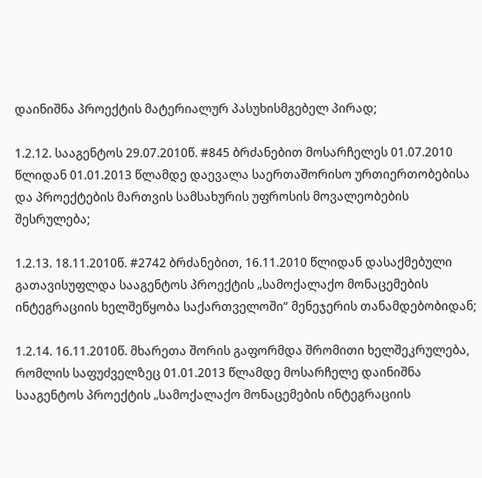დაინიშნა პროექტის მატერიალურ პასუხისმგებელ პირად;

1.2.12. სააგენტოს 29.07.2010წ. #845 ბრძანებით მოსარჩელეს 01.07.2010 წლიდან 01.01.2013 წლამდე დაევალა საერთაშორისო ურთიერთობებისა და პროექტების მართვის სამსახურის უფროსის მოვალეობების შესრულება;

1.2.13. 18.11.2010წ. #2742 ბრძანებით, 16.11.2010 წლიდან დასაქმებული გათავისუფლდა სააგენტოს პროექტის „სამოქალაქო მონაცემების ინტეგრაციის ხელშეწყობა საქართველოში“ მენეჯერის თანამდებობიდან;

1.2.14. 16.11.2010წ. მხარეთა შორის გაფორმდა შრომითი ხელშეკრულება, რომლის საფუძველზეც 01.01.2013 წლამდე მოსარჩელე დაინიშნა სააგენტოს პროექტის „სამოქალაქო მონაცემების ინტეგრაციის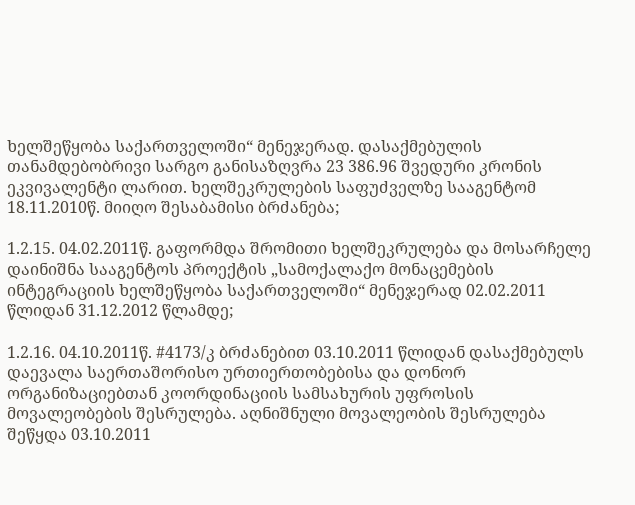ხელშეწყობა საქართველოში“ მენეჯერად. დასაქმებულის თანამდებობრივი სარგო განისაზღვრა 23 386.96 შვედური კრონის ეკვივალენტი ლარით. ხელშეკრულების საფუძველზე სააგენტომ 18.11.2010წ. მიიღო შესაბამისი ბრძანება;

1.2.15. 04.02.2011წ. გაფორმდა შრომითი ხელშეკრულება და მოსარჩელე დაინიშნა სააგენტოს პროექტის „სამოქალაქო მონაცემების ინტეგრაციის ხელშეწყობა საქართველოში“ მენეჯერად 02.02.2011 წლიდან 31.12.2012 წლამდე;

1.2.16. 04.10.2011წ. #4173/კ ბრძანებით 03.10.2011 წლიდან დასაქმებულს დაევალა საერთაშორისო ურთიერთობებისა და დონორ ორგანიზაციებთან კოორდინაციის სამსახურის უფროსის მოვალეობების შესრულება. აღნიშნული მოვალეობის შესრულება შეწყდა 03.10.2011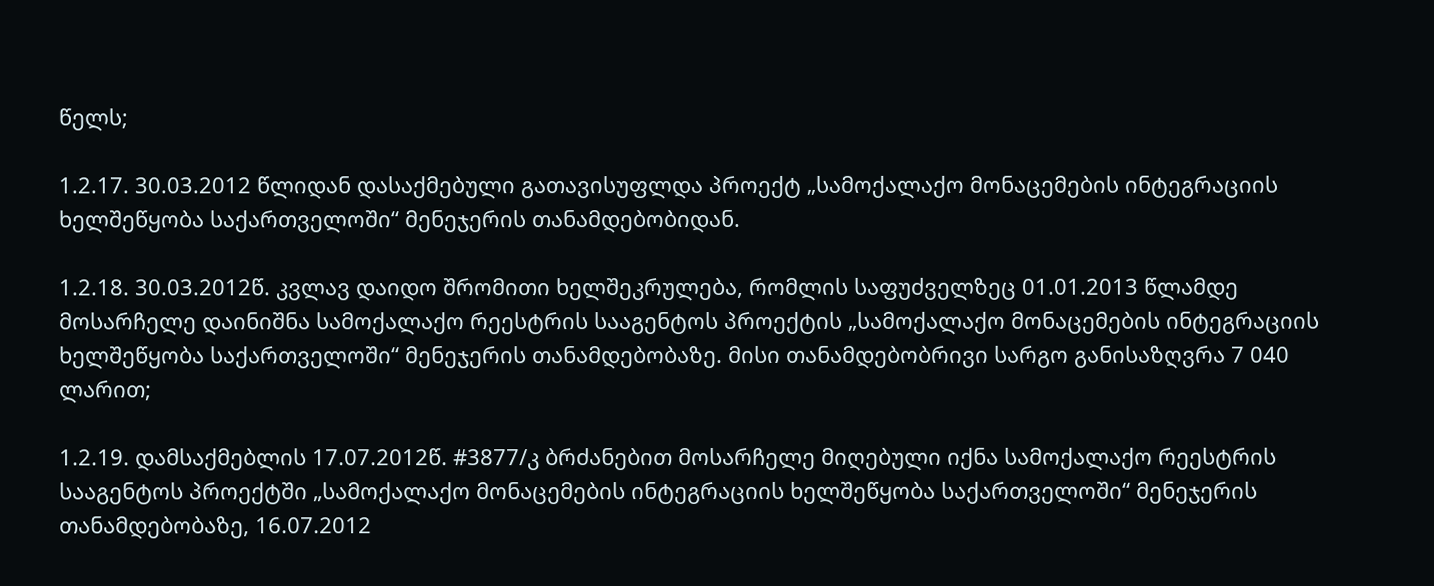წელს;

1.2.17. 30.03.2012 წლიდან დასაქმებული გათავისუფლდა პროექტ „სამოქალაქო მონაცემების ინტეგრაციის ხელშეწყობა საქართველოში“ მენეჯერის თანამდებობიდან.

1.2.18. 30.03.2012წ. კვლავ დაიდო შრომითი ხელშეკრულება, რომლის საფუძველზეც 01.01.2013 წლამდე მოსარჩელე დაინიშნა სამოქალაქო რეესტრის სააგენტოს პროექტის „სამოქალაქო მონაცემების ინტეგრაციის ხელშეწყობა საქართველოში“ მენეჯერის თანამდებობაზე. მისი თანამდებობრივი სარგო განისაზღვრა 7 040 ლარით;

1.2.19. დამსაქმებლის 17.07.2012წ. #3877/კ ბრძანებით მოსარჩელე მიღებული იქნა სამოქალაქო რეესტრის სააგენტოს პროექტში „სამოქალაქო მონაცემების ინტეგრაციის ხელშეწყობა საქართველოში“ მენეჯერის თანამდებობაზე, 16.07.2012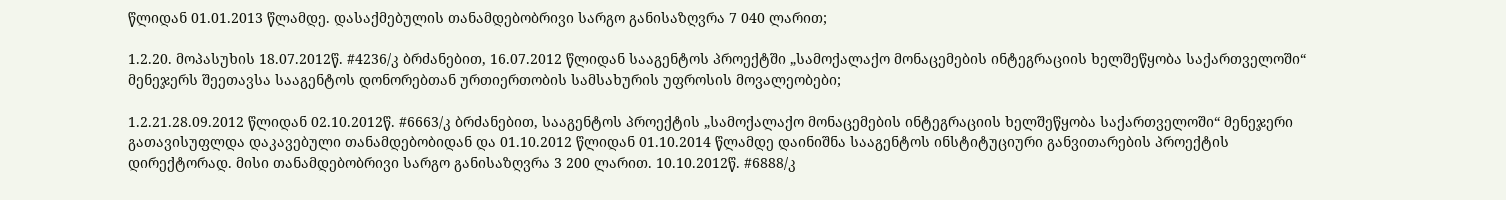წლიდან 01.01.2013 წლამდე. დასაქმებულის თანამდებობრივი სარგო განისაზღვრა 7 040 ლარით;

1.2.20. მოპასუხის 18.07.2012წ. #4236/კ ბრძანებით, 16.07.2012 წლიდან სააგენტოს პროექტში „სამოქალაქო მონაცემების ინტეგრაციის ხელშეწყობა საქართველოში“ მენეჯერს შეეთავსა სააგენტოს დონორებთან ურთიერთობის სამსახურის უფროსის მოვალეობები;

1.2.21.28.09.2012 წლიდან 02.10.2012წ. #6663/კ ბრძანებით, სააგენტოს პროექტის „სამოქალაქო მონაცემების ინტეგრაციის ხელშეწყობა საქართველოში“ მენეჯერი გათავისუფლდა დაკავებული თანამდებობიდან და 01.10.2012 წლიდან 01.10.2014 წლამდე დაინიშნა სააგენტოს ინსტიტუციური განვითარების პროექტის დირექტორად. მისი თანამდებობრივი სარგო განისაზღვრა 3 200 ლარით. 10.10.2012წ. #6888/კ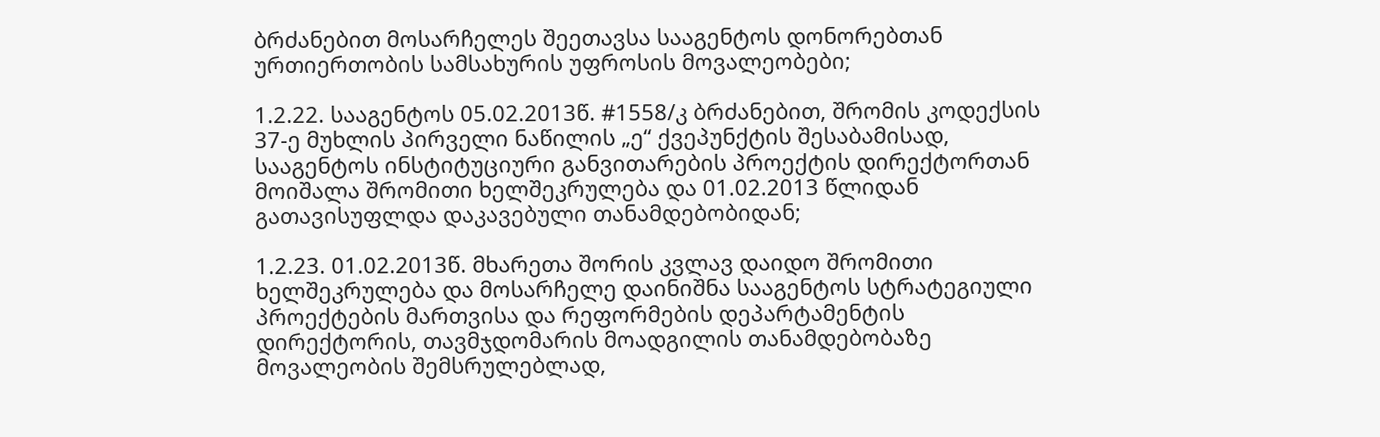ბრძანებით მოსარჩელეს შეეთავსა სააგენტოს დონორებთან ურთიერთობის სამსახურის უფროსის მოვალეობები;

1.2.22. სააგენტოს 05.02.2013წ. #1558/კ ბრძანებით, შრომის კოდექსის 37-ე მუხლის პირველი ნაწილის „ე“ ქვეპუნქტის შესაბამისად, სააგენტოს ინსტიტუციური განვითარების პროექტის დირექტორთან მოიშალა შრომითი ხელშეკრულება და 01.02.2013 წლიდან გათავისუფლდა დაკავებული თანამდებობიდან;

1.2.23. 01.02.2013წ. მხარეთა შორის კვლავ დაიდო შრომითი ხელშეკრულება და მოსარჩელე დაინიშნა სააგენტოს სტრატეგიული პროექტების მართვისა და რეფორმების დეპარტამენტის დირექტორის, თავმჯდომარის მოადგილის თანამდებობაზე მოვალეობის შემსრულებლად,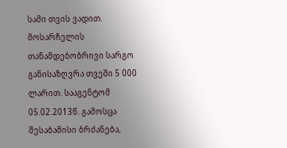სამი თვის ვადით. მოსარჩელის თანამდებობრივი სარგო განისაზღვრა თვეში 5 000 ლარით. სააგენტომ 05.02.2013წ. გამოსცა შესაბამისი ბრძანება,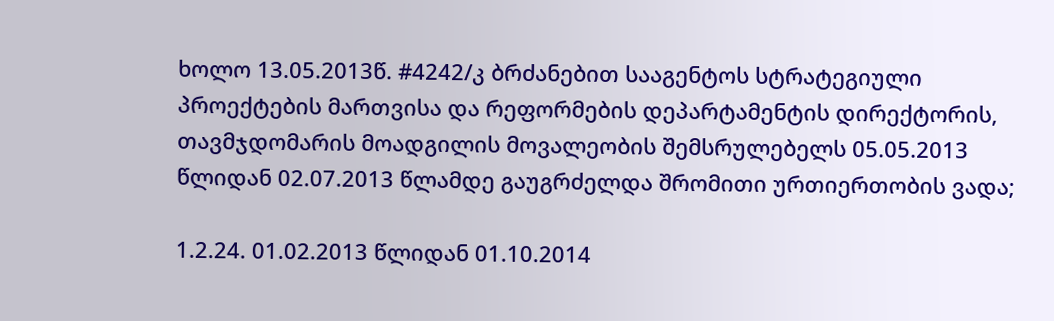ხოლო 13.05.2013წ. #4242/კ ბრძანებით სააგენტოს სტრატეგიული პროექტების მართვისა და რეფორმების დეპარტამენტის დირექტორის, თავმჯდომარის მოადგილის მოვალეობის შემსრულებელს 05.05.2013 წლიდან 02.07.2013 წლამდე გაუგრძელდა შრომითი ურთიერთობის ვადა;

1.2.24. 01.02.2013 წლიდან 01.10.2014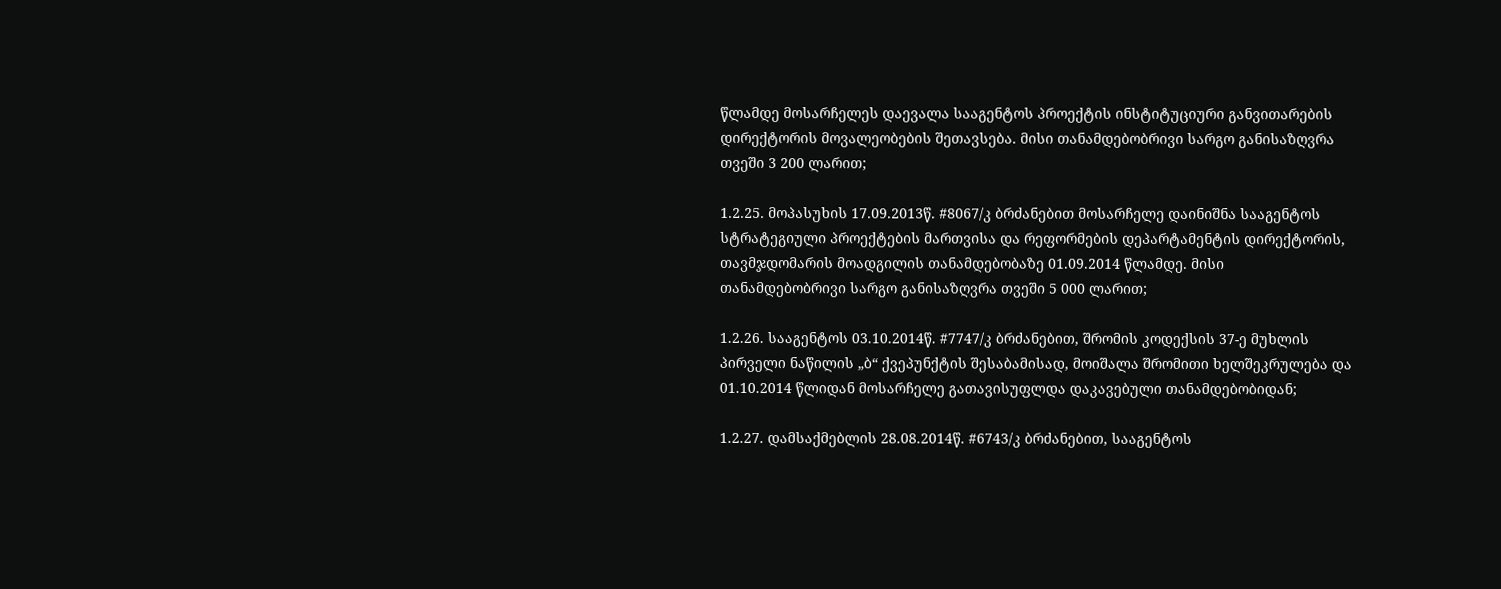წლამდე მოსარჩელეს დაევალა სააგენტოს პროექტის ინსტიტუციური განვითარების დირექტორის მოვალეობების შეთავსება. მისი თანამდებობრივი სარგო განისაზღვრა თვეში 3 200 ლარით;

1.2.25. მოპასუხის 17.09.2013წ. #8067/კ ბრძანებით მოსარჩელე დაინიშნა სააგენტოს სტრატეგიული პროექტების მართვისა და რეფორმების დეპარტამენტის დირექტორის, თავმჯდომარის მოადგილის თანამდებობაზე 01.09.2014 წლამდე. მისი თანამდებობრივი სარგო განისაზღვრა თვეში 5 000 ლარით;

1.2.26. სააგენტოს 03.10.2014წ. #7747/კ ბრძანებით, შრომის კოდექსის 37-ე მუხლის პირველი ნაწილის „ბ“ ქვეპუნქტის შესაბამისად, მოიშალა შრომითი ხელშეკრულება და 01.10.2014 წლიდან მოსარჩელე გათავისუფლდა დაკავებული თანამდებობიდან;

1.2.27. დამსაქმებლის 28.08.2014წ. #6743/კ ბრძანებით, სააგენტოს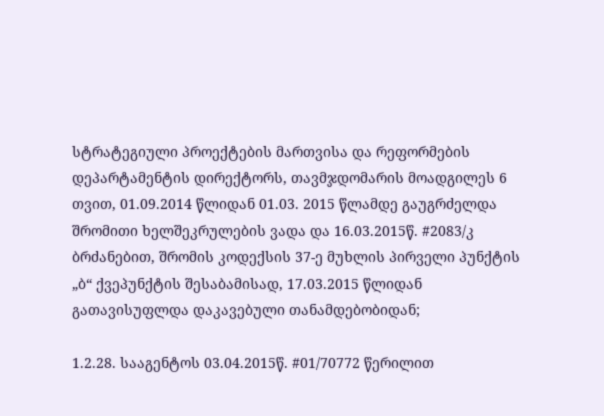სტრატეგიული პროექტების მართვისა და რეფორმების დეპარტამენტის დირექტორს, თავმჯდომარის მოადგილეს 6 თვით, 01.09.2014 წლიდან 01.03. 2015 წლამდე გაუგრძელდა შრომითი ხელშეკრულების ვადა და 16.03.2015წ. #2083/კ ბრძანებით, შრომის კოდექსის 37-ე მუხლის პირველი პუნქტის „ბ“ ქვეპუნქტის შესაბამისად, 17.03.2015 წლიდან გათავისუფლდა დაკავებული თანამდებობიდან;

1.2.28. სააგენტოს 03.04.2015წ. #01/70772 წერილით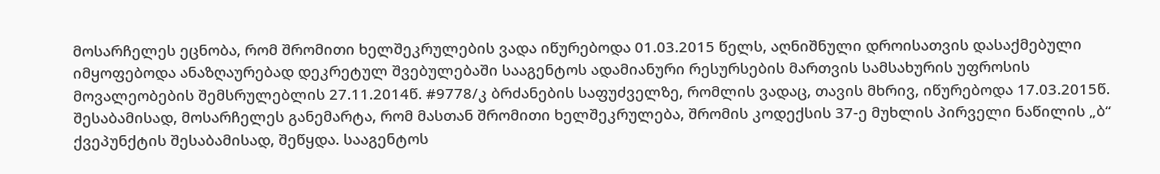მოსარჩელეს ეცნობა, რომ შრომითი ხელშეკრულების ვადა იწურებოდა 01.03.2015 წელს, აღნიშნული დროისათვის დასაქმებული იმყოფებოდა ანაზღაურებად დეკრეტულ შვებულებაში სააგენტოს ადამიანური რესურსების მართვის სამსახურის უფროსის მოვალეობების შემსრულებლის 27.11.2014წ. #9778/კ ბრძანების საფუძველზე, რომლის ვადაც, თავის მხრივ, იწურებოდა 17.03.2015წ. შესაბამისად, მოსარჩელეს განემარტა, რომ მასთან შრომითი ხელშეკრულება, შრომის კოდექსის 37-ე მუხლის პირველი ნაწილის „ბ“ ქვეპუნქტის შესაბამისად, შეწყდა. სააგენტოს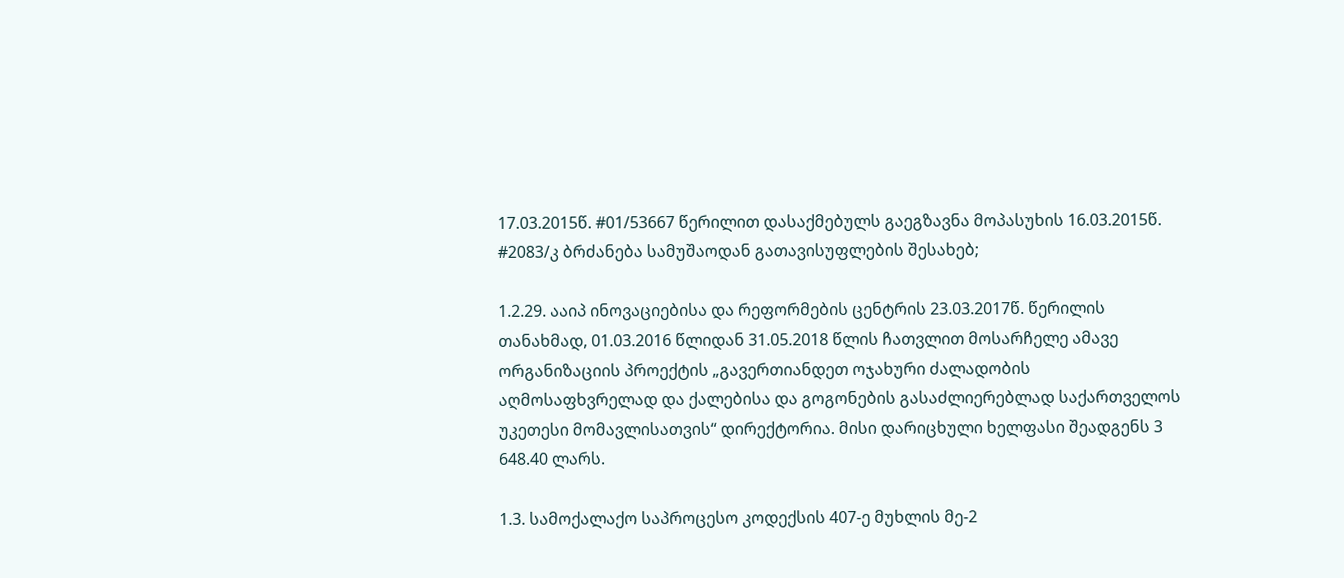17.03.2015წ. #01/53667 წერილით დასაქმებულს გაეგზავნა მოპასუხის 16.03.2015წ. #2083/კ ბრძანება სამუშაოდან გათავისუფლების შესახებ;

1.2.29. ააიპ ინოვაციებისა და რეფორმების ცენტრის 23.03.2017წ. წერილის თანახმად, 01.03.2016 წლიდან 31.05.2018 წლის ჩათვლით მოსარჩელე ამავე ორგანიზაციის პროექტის „გავერთიანდეთ ოჯახური ძალადობის აღმოსაფხვრელად და ქალებისა და გოგონების გასაძლიერებლად საქართველოს უკეთესი მომავლისათვის“ დირექტორია. მისი დარიცხული ხელფასი შეადგენს 3 648.40 ლარს.

1.3. სამოქალაქო საპროცესო კოდექსის 407-ე მუხლის მე-2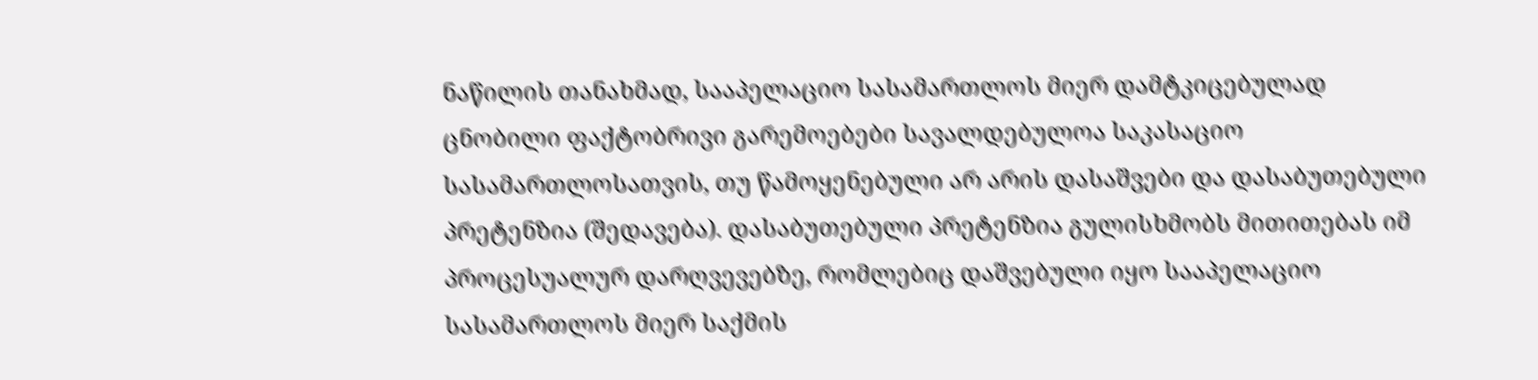ნაწილის თანახმად, სააპელაციო სასამართლოს მიერ დამტკიცებულად ცნობილი ფაქტობრივი გარემოებები სავალდებულოა საკასაციო სასამართლოსათვის, თუ წამოყენებული არ არის დასაშვები და დასაბუთებული პრეტენზია (შედავება). დასაბუთებული პრეტენზია გულისხმობს მითითებას იმ პროცესუალურ დარღვევებზე, რომლებიც დაშვებული იყო სააპელაციო სასამართლოს მიერ საქმის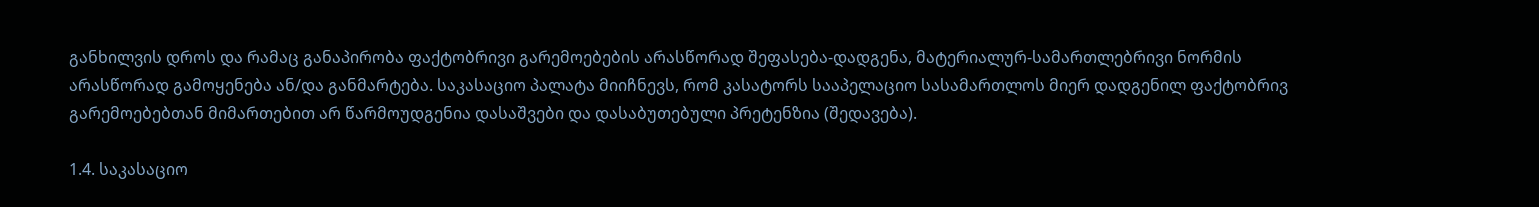განხილვის დროს და რამაც განაპირობა ფაქტობრივი გარემოებების არასწორად შეფასება-დადგენა, მატერიალურ-სამართლებრივი ნორმის არასწორად გამოყენება ან/და განმარტება. საკასაციო პალატა მიიჩნევს, რომ კასატორს სააპელაციო სასამართლოს მიერ დადგენილ ფაქტობრივ გარემოებებთან მიმართებით არ წარმოუდგენია დასაშვები და დასაბუთებული პრეტენზია (შედავება).

1.4. საკასაციო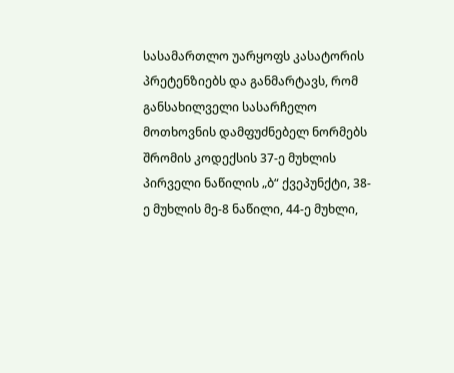სასამართლო უარყოფს კასატორის პრეტენზიებს და განმარტავს, რომ განსახილველი სასარჩელო მოთხოვნის დამფუძნებელ ნორმებს შრომის კოდექსის 37-ე მუხლის პირველი ნაწილის „ბ“ ქვეპუნქტი, 38-ე მუხლის მე-8 ნაწილი, 44-ე მუხლი,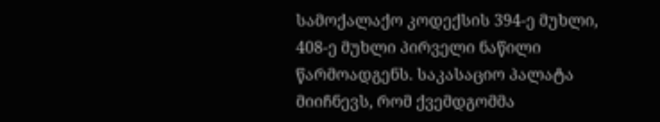სამოქალაქო კოდექსის 394-ე მუხლი, 408-ე მუხლი პირველი ნაწილი წარმოადგენს. საკასაციო პალატა მიიჩნევს, რომ ქვემდგომმა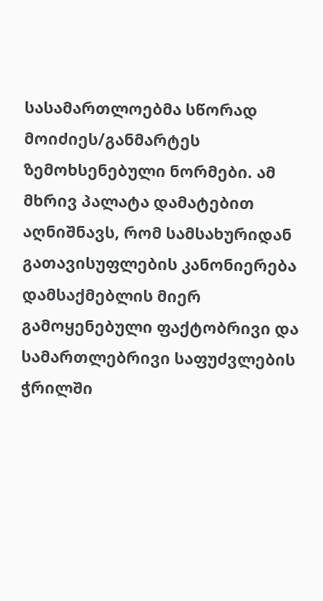სასამართლოებმა სწორად მოიძიეს/განმარტეს ზემოხსენებული ნორმები. ამ მხრივ პალატა დამატებით აღნიშნავს, რომ სამსახურიდან გათავისუფლების კანონიერება დამსაქმებლის მიერ გამოყენებული ფაქტობრივი და სამართლებრივი საფუძვლების ჭრილში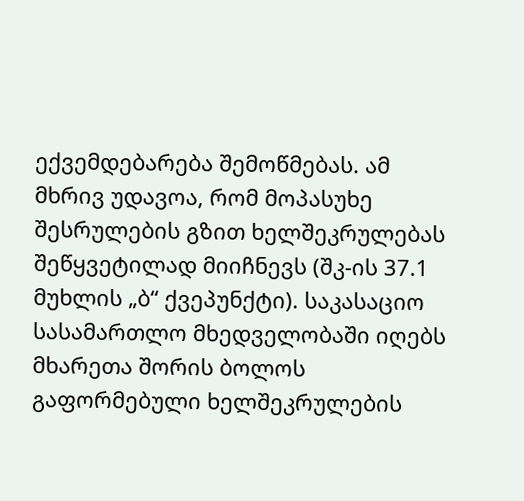ექვემდებარება შემოწმებას. ამ მხრივ უდავოა, რომ მოპასუხე შესრულების გზით ხელშეკრულებას შეწყვეტილად მიიჩნევს (შკ-ის 37.1 მუხლის „ბ“ ქვეპუნქტი). საკასაციო სასამართლო მხედველობაში იღებს მხარეთა შორის ბოლოს გაფორმებული ხელშეკრულების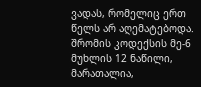ვადას, რომელიც ერთ წელს არ აღემატებოდა. შრომის კოდექსის მე-6 მუხლის 12 ნაწილი, მარათალია,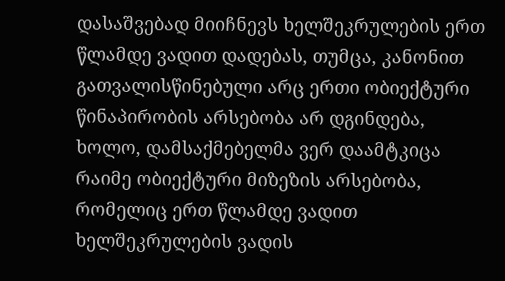დასაშვებად მიიჩნევს ხელშეკრულების ერთ წლამდე ვადით დადებას, თუმცა, კანონით გათვალისწინებული არც ერთი ობიექტური წინაპირობის არსებობა არ დგინდება, ხოლო, დამსაქმებელმა ვერ დაამტკიცა რაიმე ობიექტური მიზეზის არსებობა, რომელიც ერთ წლამდე ვადით ხელშეკრულების ვადის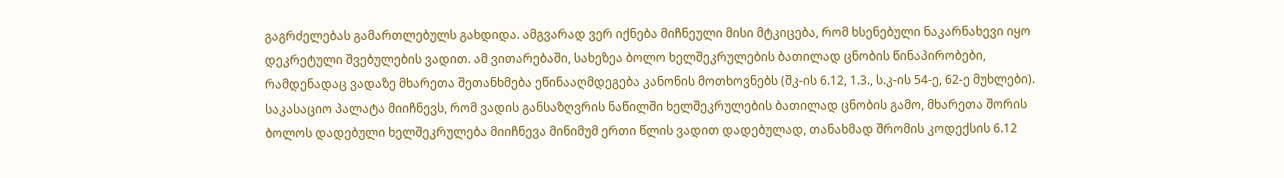გაგრძელებას გამართლებულს გახდიდა. ამგვარად ვერ იქნება მიჩნეული მისი მტკიცება, რომ ხსენებული ნაკარნახევი იყო დეკრეტული შვებულების ვადით. ამ ვითარებაში, სახეზეა ბოლო ხელშეკრულების ბათილად ცნობის წინაპირობები, რამდენადაც ვადაზე მხარეთა შეთანხმება ეწინააღმდეგება კანონის მოთხოვნებს (შკ-ის 6.12, 1.3., ს.კ-ის 54-ე, 62-ე მუხლები). საკასაციო პალატა მიიჩნევს, რომ ვადის განსაზღვრის ნაწილში ხელშეკრულების ბათილად ცნობის გამო, მხარეთა შორის ბოლოს დადებული ხელშეკრულება მიიჩნევა მინიმუმ ერთი წლის ვადით დადებულად, თანახმად შრომის კოდექსის 6.12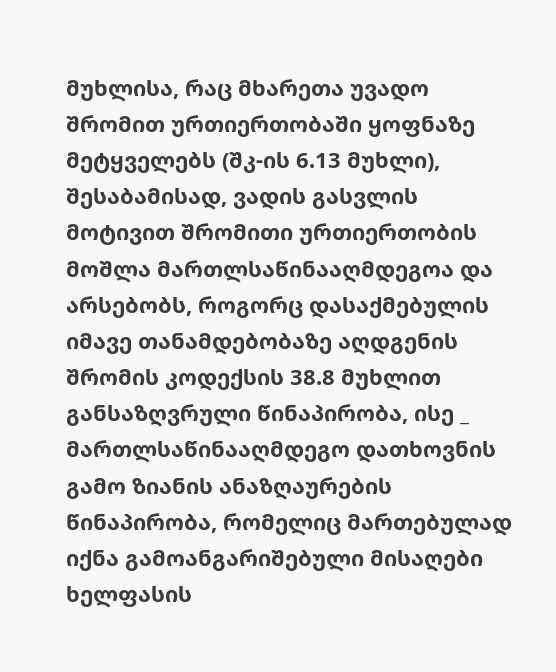მუხლისა, რაც მხარეთა უვადო შრომით ურთიერთობაში ყოფნაზე მეტყველებს (შკ-ის 6.13 მუხლი), შესაბამისად, ვადის გასვლის მოტივით შრომითი ურთიერთობის მოშლა მართლსაწინააღმდეგოა და არსებობს, როგორც დასაქმებულის იმავე თანამდებობაზე აღდგენის შრომის კოდექსის 38.8 მუხლით განსაზღვრული წინაპირობა, ისე _ მართლსაწინააღმდეგო დათხოვნის გამო ზიანის ანაზღაურების წინაპირობა, რომელიც მართებულად იქნა გამოანგარიშებული მისაღები ხელფასის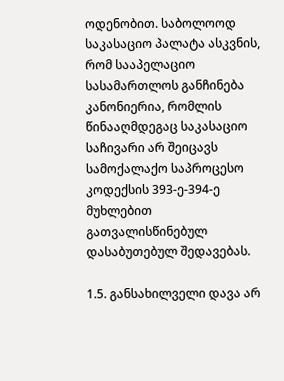ოდენობით. საბოლოოდ საკასაციო პალატა ასკვნის, რომ სააპელაციო სასამართლოს განჩინება კანონიერია, რომლის წინააღმდეგაც საკასაციო საჩივარი არ შეიცავს სამოქალაქო საპროცესო კოდექსის 393-ე-394-ე მუხლებით გათვალისწინებულ დასაბუთებულ შედავებას.

1.5. განსახილველი დავა არ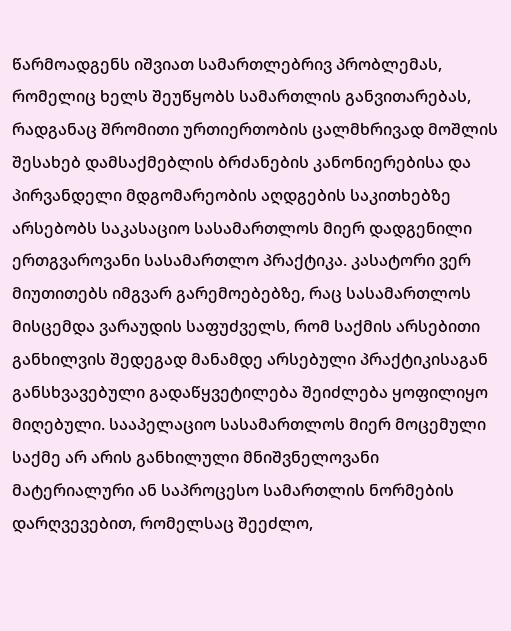წარმოადგენს იშვიათ სამართლებრივ პრობლემას, რომელიც ხელს შეუწყობს სამართლის განვითარებას, რადგანაც შრომითი ურთიერთობის ცალმხრივად მოშლის შესახებ დამსაქმებლის ბრძანების კანონიერებისა და პირვანდელი მდგომარეობის აღდგების საკითხებზე არსებობს საკასაციო სასამართლოს მიერ დადგენილი ერთგვაროვანი სასამართლო პრაქტიკა. კასატორი ვერ მიუთითებს იმგვარ გარემოებებზე, რაც სასამართლოს მისცემდა ვარაუდის საფუძველს, რომ საქმის არსებითი განხილვის შედეგად მანამდე არსებული პრაქტიკისაგან განსხვავებული გადაწყვეტილება შეიძლება ყოფილიყო მიღებული. სააპელაციო სასამართლოს მიერ მოცემული საქმე არ არის განხილული მნიშვნელოვანი მატერიალური ან საპროცესო სამართლის ნორმების დარღვევებით, რომელსაც შეეძლო,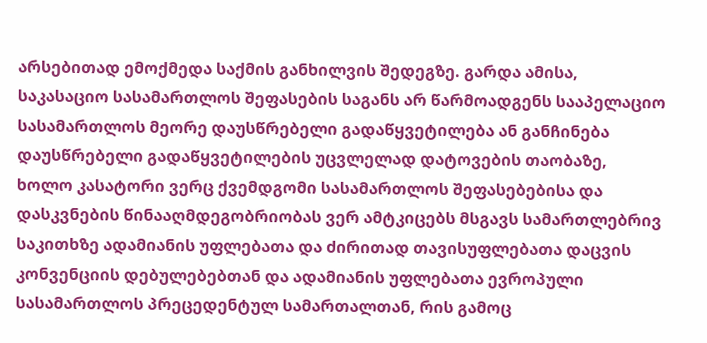არსებითად ემოქმედა საქმის განხილვის შედეგზე. გარდა ამისა, საკასაციო სასამართლოს შეფასების საგანს არ წარმოადგენს სააპელაციო სასამართლოს მეორე დაუსწრებელი გადაწყვეტილება ან განჩინება დაუსწრებელი გადაწყვეტილების უცვლელად დატოვების თაობაზე, ხოლო კასატორი ვერც ქვემდგომი სასამართლოს შეფასებებისა და დასკვნების წინააღმდეგობრიობას ვერ ამტკიცებს მსგავს სამართლებრივ საკითხზე ადამიანის უფლებათა და ძირითად თავისუფლებათა დაცვის კონვენციის დებულებებთან და ადამიანის უფლებათა ევროპული სასამართლოს პრეცედენტულ სამართალთან, რის გამოც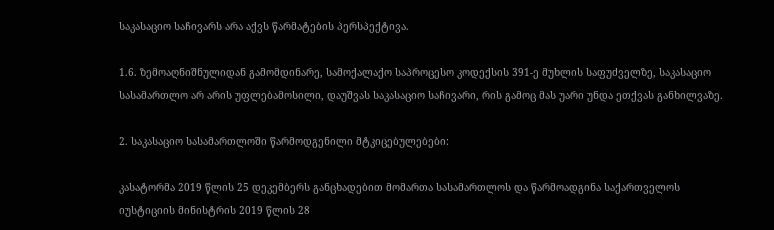საკასაციო საჩივარს არა აქვს წარმატების პერსპექტივა.

1.6. ზემოაღნიშნულიდან გამომდინარე, სამოქალაქო საპროცესო კოდექსის 391-ე მუხლის საფუძველზე, საკასაციო სასამართლო არ არის უფლებამოსილი, დაუშვას საკასაციო საჩივარი, რის გამოც მას უარი უნდა ეთქვას განხილვაზე.

2. საკასაციო სასამართლოში წარმოდგენილი მტკიცებულებები:

კასატორმა 2019 წლის 25 დეკემბერს განცხადებით მომართა სასამართლოს და წარმოადგინა საქართველოს იუსტიციის მინისტრის 2019 წლის 28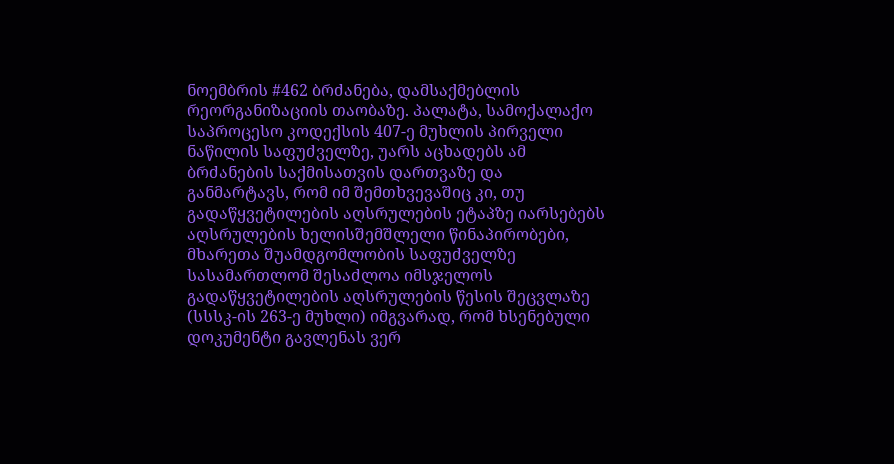ნოემბრის #462 ბრძანება, დამსაქმებლის რეორგანიზაციის თაობაზე. პალატა, სამოქალაქო საპროცესო კოდექსის 407-ე მუხლის პირველი ნაწილის საფუძველზე, უარს აცხადებს ამ ბრძანების საქმისათვის დართვაზე და განმარტავს, რომ იმ შემთხვევაშიც კი, თუ გადაწყვეტილების აღსრულების ეტაპზე იარსებებს აღსრულების ხელისშემშლელი წინაპირობები, მხარეთა შუამდგომლობის საფუძველზე სასამართლომ შესაძლოა იმსჯელოს გადაწყვეტილების აღსრულების წესის შეცვლაზე (სსსკ-ის 263-ე მუხლი) იმგვარად, რომ ხსენებული დოკუმენტი გავლენას ვერ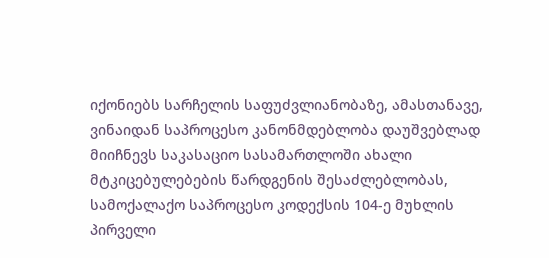იქონიებს სარჩელის საფუძვლიანობაზე, ამასთანავე, ვინაიდან საპროცესო კანონმდებლობა დაუშვებლად მიიჩნევს საკასაციო სასამართლოში ახალი მტკიცებულებების წარდგენის შესაძლებლობას, სამოქალაქო საპროცესო კოდექსის 104-ე მუხლის პირველი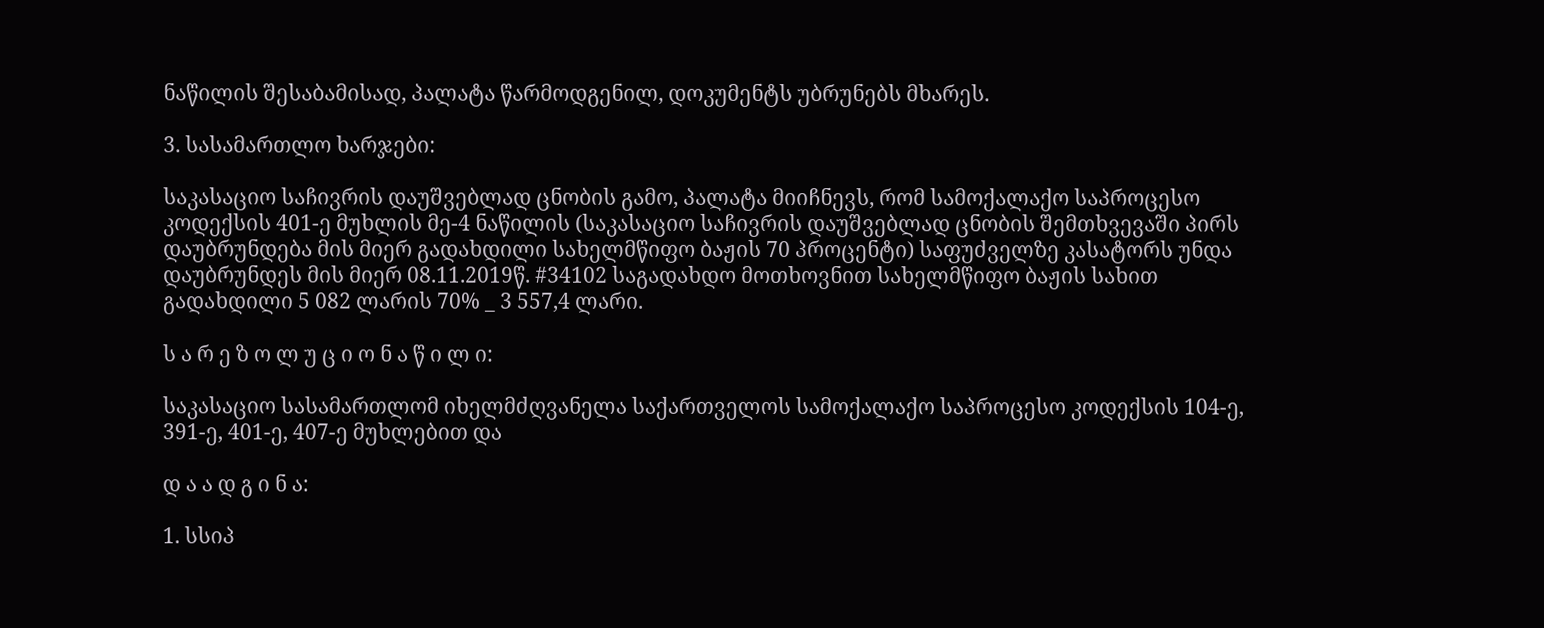ნაწილის შესაბამისად, პალატა წარმოდგენილ, დოკუმენტს უბრუნებს მხარეს.

3. სასამართლო ხარჯები:

საკასაციო საჩივრის დაუშვებლად ცნობის გამო, პალატა მიიჩნევს, რომ სამოქალაქო საპროცესო კოდექსის 401-ე მუხლის მე-4 ნაწილის (საკასაციო საჩივრის დაუშვებლად ცნობის შემთხვევაში პირს დაუბრუნდება მის მიერ გადახდილი სახელმწიფო ბაჟის 70 პროცენტი) საფუძველზე კასატორს უნდა დაუბრუნდეს მის მიერ 08.11.2019წ. #34102 საგადახდო მოთხოვნით სახელმწიფო ბაჟის სახით გადახდილი 5 082 ლარის 70% _ 3 557,4 ლარი.

ს ა რ ე ზ ო ლ უ ც ი ო ნ ა წ ი ლ ი:

საკასაციო სასამართლომ იხელმძღვანელა საქართველოს სამოქალაქო საპროცესო კოდექსის 104-ე, 391-ე, 401-ე, 407-ე მუხლებით და

დ ა ა დ გ ი ნ ა:

1. სსიპ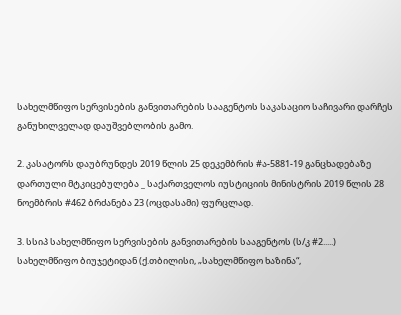სახელმწიფო სერვისების განვითარების სააგენტოს საკასაციო საჩივარი დარჩეს განუხილველად დაუშვებლობის გამო.

2. კასატორს დაუბრუნდეს 2019 წლის 25 დეკემბრის #ა-5881-19 განცხადებაზე დართული მტკიცებულება _ საქართველოს იუსტიციის მინისტრის 2019 წლის 28 ნოემბრის #462 ბრძანება 23 (ოცდასამი) ფურცლად.

3. სსიპ სახელმწიფო სერვისების განვითარების სააგენტოს (ს/კ #2.....) სახელმწიფო ბიუჯეტიდან (ქ.თბილისი, „სახელმწიფო ხაზინა“,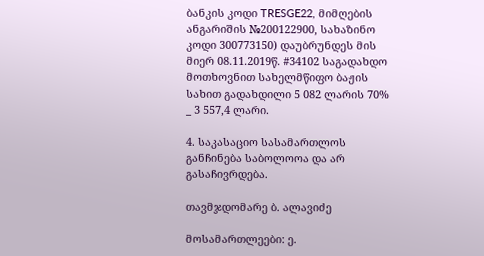ბანკის კოდი TRESGE22, მიმღების ანგარიშის №200122900, სახაზინო კოდი 300773150) დაუბრუნდეს მის მიერ 08.11.2019წ. #34102 საგადახდო მოთხოვნით სახელმწიფო ბაჟის სახით გადახდილი 5 082 ლარის 70% _ 3 557,4 ლარი.

4. საკასაციო სასამართლოს განჩინება საბოლოოა და არ გასაჩივრდება.

თავმჯდომარე ბ. ალავიძე

მოსამართლეები: ე.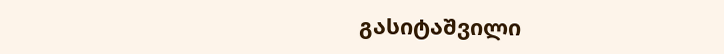გასიტაშვილი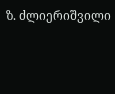ზ. ძლიერიშვილი